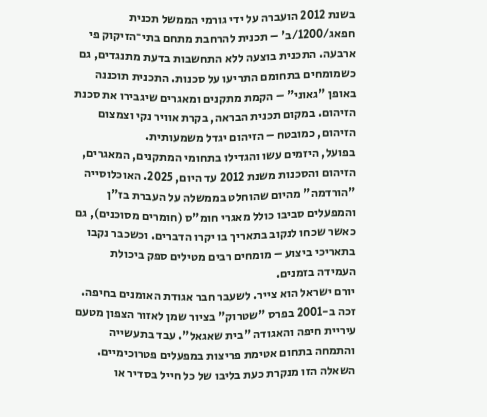בשנת 2012 הועברה על ידי גורמי הממשל תכנית חפאג/1200/ב' – תכנית להרחבת מתחם בתי־הזיקוק פי ארבעה. התכנית בוצעה ללא התחשבות בדעת מתנגדים, גם כשמומחים בתחומם התריעו על סכנות. התכנית תוכננה באופן "גאוני" – הקמת מתקנים ומאגרים שיגבירו את סכנת הזיהום. במקום תכנית הבראה, בקרת אוויר נקי וצמצום הזיהום, כמובטח – הזיהום יגדל משמעותית.
בפועל, היזמים עשו והגדילו בתחומי המתקנים, המאגרים, הזיהום והסכנות משנת 2012 עד היום, 2025. האוכלוסייה "הורדמה" מהיום שהוחלט בממשלה על העברת בז"ן והמפעלים סביבו כולל מאגרי חומ"ס (חומרים מסוכנים), גם כאשר שכחו לנקוב בתאריך בו יקרו הדברים. וכשכבר נקבו בתאריכי ביצוע – מומחים רבים מטילים ספק ביכולת העמידה בזמנים.
יורם ישראל הוא צייר. לשעבר חבר אגודת האומנים בחיפה. זכה ב-2001 בפרס "שטרוק" בציור שמן לאזור הצפון מטעם עיריית חיפה והאגודה "בית שאגאל". עבד בתעשייה והתמחה בתחום אטימת פריצות במפעלים פטרוכימיים.
השאלה הזו מנקרת כעת בליבו של כל חייל בסדיר או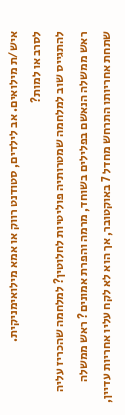איש/ת מילואים. אב לילדים, סטודנט רווק או אמא מילואימניקית.
לסרב או למות?
להתגייס שוב למלחמה שמטרותיה פוליטיות לחלוטין? למלחמה שהכריז עליה ראש ממשלה הנאשם בפלילים בשוחד, מרמה והפרת אמונים? ראש ממשלה שתחת אחריותו התרחש מחדל 7 באוקטובר, אך הוא לא לקח עליו אחריות עדיין,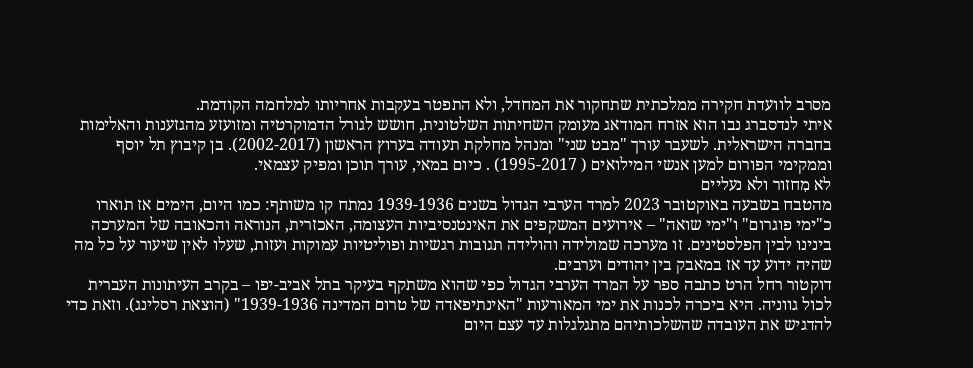מסרב לוועדת חקירה ממלכתית שתחקור את המחדל, ולא התפטר בעקבות אחריותו למלחמה הקודמת.
איתי לנדסברג נבו הוא אזרח המודאג מעומק השחיתות השלטונית, חושש לגורל הדמוקרטיה ומזועזע מהגזענות והאלימות בחברה הישראלית. לשעבר עורך "מבט שני" ומנהל מחלקת תעודה בערוץ הראשון (2002-2017). בן קיבוץ תל יוסף וממקימי הפורום למען אנשי המילואים ( 1995-2017) . כיום במאי, עורך תוכן ומפיק עצמאי.
לא מִחזור ולא נעליים
מהטבח בשבעה באוקטובר 2023 למרד הערבי הגדול בשנים 1939-1936 נמתח קו משותף: כמו היום, הימים אז תוארו כ"ימי פוגרום" ו"ימי שואה" – אירועים המשקפים את האינטנסיביות העצומה, האכזרית, הנוראה והכאובה של המערכה בינינו לבין הפלסטינים. זו מערכה שמולידה והולידה תגובות רגשיות ופוליטיות עמוקות ועזות, שעלו לאין שיעור על כל מה שהיה ידוע עד אז במאבק בין יהודים וערבים.
דוקטור רחל הרט כתבה ספר על המרד הערבי הגדול כפי שהוא משתקף בעיקר בתל אביב-יפו – בקרב העיתונות העברית לכול גווניה. היא ביכרה לכנות את ימי המאורעות "האינתיפאדה של טרום המדינה 1939-1936" (הוצאת רסלינג). וזאת כדי להדגיש את העובדה שהשלכותיהם מתגלגלות עד עצם היום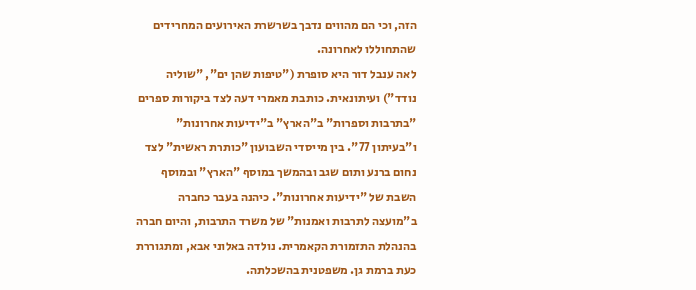הזה, וכי הם מהווים נדבך בשרשרת האירועים המחרידים שהתחוללו לאחרונה.
לאה ענבל דור היא סופרת ("טיפות שהן ים", "שוליה נודד") ועיתונאית. כותבת מאמרי דעה לצד ביקורות ספרים "בתרבות וספרות" ב"הארץ" ב"ידיעות אחרונות" ו"בעיתון 77". בין מייסדי השבועון "כותרת ראשית" לצד נחום ברנע ותום שגב ובהמשך במוסף "הארץ" ובמוסף השבת של "ידיעות אחרונות". כיהנה בעבר כחברה ב"מועצה לתרבות ואמנות" של משרד התרבות, והיום חברה בהנהלת התזמורת הקאמרית. נולדה באלוני אבא, ומתגוררת כעת ברמת גן. משפטנית בהשכלתה.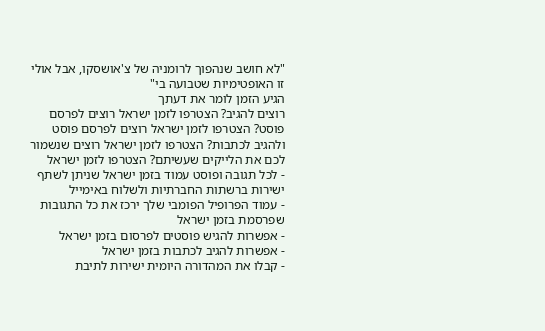"לא חושב שנהפוך לרומניה של צ'אושסקו, אבל אולי זו האופטימיות שטבועה בי"
הגיע הזמן לומר את דעתך
רוצים להגיב? הצטרפו לזמן ישראל רוצים לפרסם פוסט? הצטרפו לזמן ישראל רוצים לפרסם פוסט ולהגיב לכתבות? הצטרפו לזמן ישראל רוצים שנשמור לכם את הלייקים שעשיתם? הצטרפו לזמן ישראל
- לכל תגובה ופוסט עמוד בזמן ישראל שניתן לשתף ישירות ברשתות החברתיות ולשלוח באימייל
- עמוד הפרופיל הפומבי שלך ירכז את כל התגובות שפרסמת בזמן ישראל
- אפשרות להגיש פוסטים לפרסום בזמן ישראל
- אפשרות להגיב לכתבות בזמן ישראל
- קבלו את המהדורה היומית ישירות לתיבת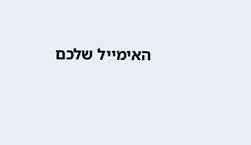האימייל שלכם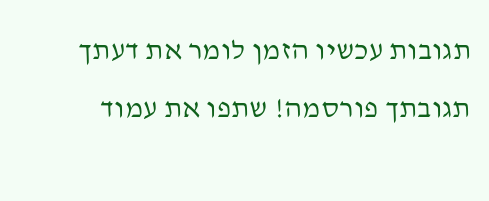תגובות עכשיו הזמן לומר את דעתך
תגובתך פורסמה! שתפו את עמוד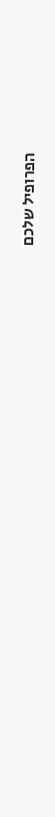הפרופיל שלכם